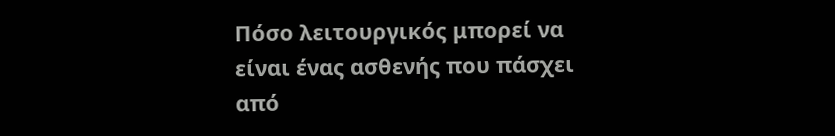Πόσο λειτουργικός μπορεί να είναι ένας ασθενής που πάσχει από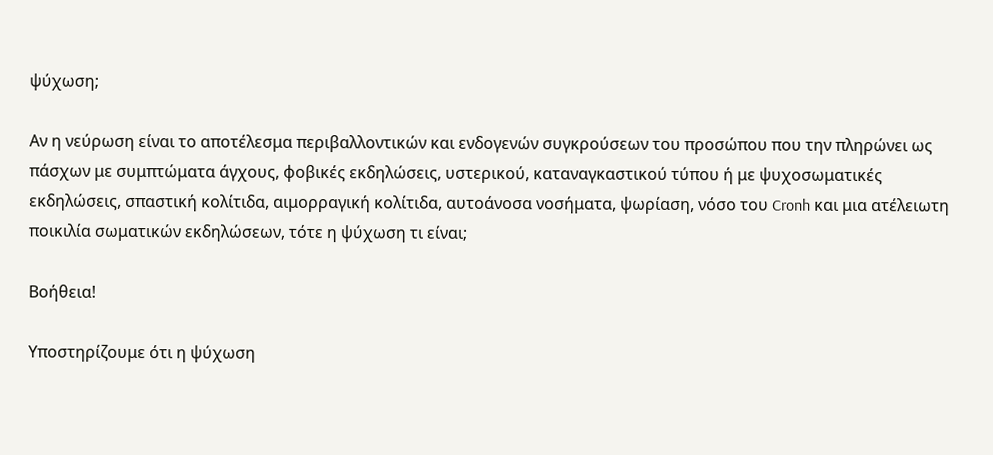ψύχωση;

Αν η νεύρωση είναι το αποτέλεσμα περιβαλλοντικών και ενδογενών συγκρούσεων του προσώπου που την πληρώνει ως πάσχων με συμπτώματα άγχους, φοβικές εκδηλώσεις, υστερικού, καταναγκαστικού τύπου ή με ψυχοσωματικές εκδηλώσεις, σπαστική κολίτιδα, αιμορραγική κολίτιδα, αυτοάνοσα νοσήματα, ψωρίαση, νόσο του Cronh και μια ατέλειωτη ποικιλία σωματικών εκδηλώσεων, τότε η ψύχωση τι είναι;

Βοήθεια!

Υποστηρίζουμε ότι η ψύχωση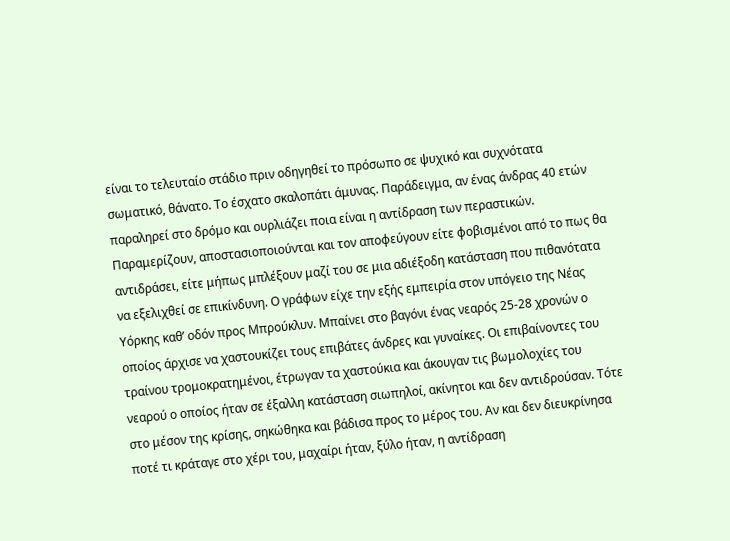είναι το τελευταίο στάδιο πριν οδηγηθεί το πρόσωπο σε ψυχικό και συχνότατα σωματικό, θάνατο. Το έσχατο σκαλοπάτι άμυνας. Παράδειγμα, αν ένας άνδρας 40 ετών παραληρεί στο δρόμο και ουρλιάζει ποια είναι η αντίδραση των περαστικών. Παραμερίζουν, αποστασιοποιούνται και τον αποφεύγουν είτε φοβισμένοι από το πως θα αντιδράσει, είτε μήπως μπλέξουν μαζί του σε μια αδιέξοδη κατάσταση που πιθανότατα να εξελιχθεί σε επικίνδυνη. Ο γράφων είχε την εξής εμπειρία στον υπόγειο της Νέας Υόρκης καθ’ οδόν προς Μπρούκλυν. Μπαίνει στο βαγόνι ένας νεαρός 25-28 χρονών ο οποίος άρχισε να χαστουκίζει τους επιβάτες άνδρες και γυναίκες. Οι επιβαίνοντες του τραίνου τρομοκρατημένοι, έτρωγαν τα χαστούκια και άκουγαν τις βωμολοχίες του νεαρού ο οποίος ήταν σε έξαλλη κατάσταση σιωπηλοί, ακίνητοι και δεν αντιδρούσαν. Τότε στο μέσον της κρίσης, σηκώθηκα και βάδισα προς το μέρος του. Αν και δεν διευκρίνησα ποτέ τι κράταγε στο χέρι του, μαχαίρι ήταν, ξύλο ήταν, η αντίδραση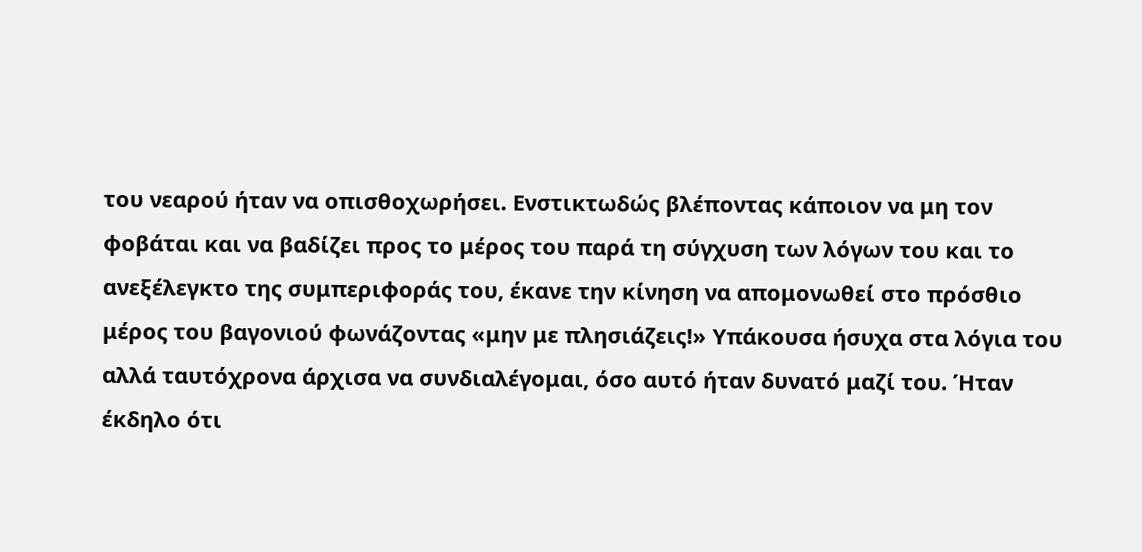του νεαρού ήταν να οπισθοχωρήσει. Ενστικτωδώς βλέποντας κάποιον να μη τον φοβάται και να βαδίζει προς το μέρος του παρά τη σύγχυση των λόγων του και το ανεξέλεγκτο της συμπεριφοράς του, έκανε την κίνηση να απομονωθεί στο πρόσθιο μέρος του βαγονιού φωνάζοντας «μην με πλησιάζεις!» Υπάκουσα ήσυχα στα λόγια του αλλά ταυτόχρονα άρχισα να συνδιαλέγομαι, όσο αυτό ήταν δυνατό μαζί του. Ήταν έκδηλο ότι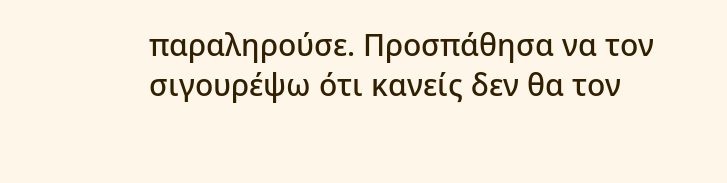παραληρούσε. Προσπάθησα να τον σιγουρέψω ότι κανείς δεν θα τον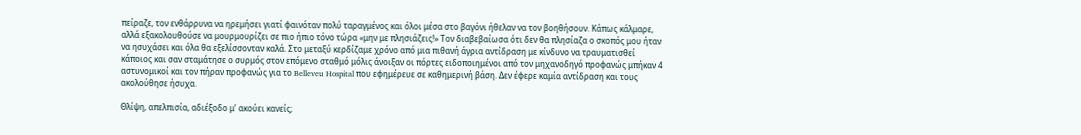πείραζε, τον ενθάρρυνα να ηρεμήσει γιατί φαινόταν πολύ ταραγμένος και όλοι μέσα στο βαγόνι ήθελαν να τον βοηθήσουν. Κάπως κάλμαρε, αλλά εξακολουθούσε να μουρμουρίζει σε πιο ήπιο τόνο τώρα «μην με πλησιάζεις!» Τον διαβεβαίωσα ότι δεν θα πλησίαζα ο σκοπός μου ήταν να ησυχάσει και όλα θα εξελίσσονταν καλά. Στο μεταξύ κερδίζαμε χρόνο από μια πιθανή άγρια αντίδραση με κίνδυνο να τραυματισθεί κάποιος και σαν σταμάτησε ο συρμός στον επόμενο σταθμό μόλις άνοιξαν οι πόρτες ειδοποιημένοι από τον μηχανοδηγό προφανώς μπήκαν 4 αστυνομικοί και τον πήραν προφανώς για το Belleveu Hospital που εφημέρευε σε καθημερινή βάση. Δεν έφερε καμία αντίδραση και τους ακολούθησε ήσυχα.

Θλίψη, απελπισία, αδιέξοδο μ’ ακούει κανείς;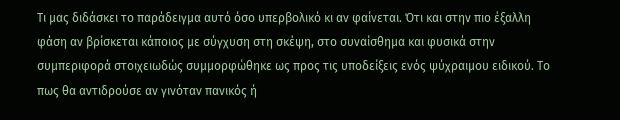Τι μας διδάσκει το παράδειγμα αυτό όσο υπερβολικό κι αν φαίνεται. Ότι και στην πιο έξαλλη φάση αν βρίσκεται κάποιος με σύγχυση στη σκέψη, στο συναίσθημα και φυσικά στην συμπεριφορά στοιχειωδώς συμμορφώθηκε ως προς τις υποδείξεις ενός ψύχραιμου ειδικού. Το πως θα αντιδρούσε αν γινόταν πανικός ή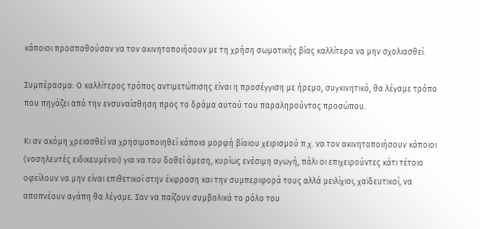κάποιοι προσπαθούσαν να τον ακινητοποιήσουν με τη χρήση σωματικής βίας καλλίτερα να μην σχολιασθεί.

Συμπέρασμα: Ο καλλίτερος τρόπος αντιμετώπισης είναι η προσέγγιση με ήρεμο, συγκινητικό, θα λέγαμε τρόπο που πηγάζει από την ενσυναίσθηση προς το δράμα αυτού του παραληρούντος προσώπου.

Κι αν ακόμη χρειασθεί να χρησιμοποιηθεί κάποια μορφή βίαιου χειρισμού π.χ. να τον ακινητοποιήσουν κάποιοι (νοσηλευτές ειδικευμένοι) για να του δοθεί άμεση, κυρίως ενέσιμη αγωγή, πάλι οι επιχειρούντες κάτι τέτοιο οφείλουν να μην είναι επιθετικοί στην έκφραση και την συμπεριφορά τους αλλά μειλίχιοι, χαϊδευτικοί, να αποπνέουν αγάπη θα λέγαμε. Σαν να παίζουν συμβολικά το ρόλο του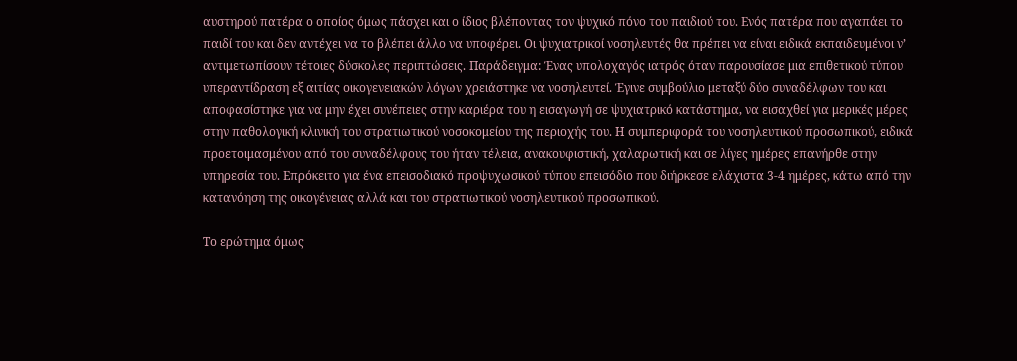αυστηρού πατέρα ο οποίος όμως πάσχει και ο ίδιος βλέποντας τον ψυχικό πόνο του παιδιού του. Ενός πατέρα που αγαπάει το παιδί του και δεν αντέχει να το βλέπει άλλο να υποφέρει. Οι ψυχιατρικοί νοσηλευτές θα πρέπει να είναι ειδικά εκπαιδευμένοι ν’ αντιμετωπίσουν τέτοιες δύσκολες περιπτώσεις. Παράδειγμα: Ένας υπολοχαγός ιατρός όταν παρουσίασε μια επιθετικού τύπου υπεραντίδραση εξ αιτίας οικογενειακών λόγων χρειάστηκε να νοσηλευτεί. Έγινε συμβούλιο μεταξύ δύο συναδέλφων του και αποφασίστηκε για να μην έχει συνέπειες στην καριέρα του η εισαγωγή σε ψυχιατρικό κατάστημα, να εισαχθεί για μερικές μέρες στην παθολογική κλινική του στρατιωτικού νοσοκομείου της περιοχής του. Η συμπεριφορά του νοσηλευτικού προσωπικού, ειδικά προετοιμασμένου από του συναδέλφους του ήταν τέλεια, ανακουφιστική, χαλαρωτική και σε λίγες ημέρες επανήρθε στην υπηρεσία του. Επρόκειτο για ένα επεισοδιακό προψυχωσικού τύπου επεισόδιο που διήρκεσε ελάχιστα 3-4 ημέρες, κάτω από την κατανόηση της οικογένειας αλλά και του στρατιωτικού νοσηλευτικού προσωπικού.

Το ερώτημα όμως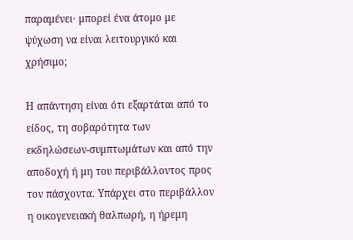παραμένει· μπορεί ένα άτομο με ψύχωση να είναι λειτουργικό και χρήσιμο;

Η απάντηση είναι ότι εξαρτάται από το είδος, τη σοβαρότητα των εκδηλώσεων-συμπτωμάτων και από την αποδοχή ή μη του περιβάλλοντος προς τον πάσχοντα. Υπάρχει στο περιβάλλον η οικογενειακή θαλπωρή, η ήρεμη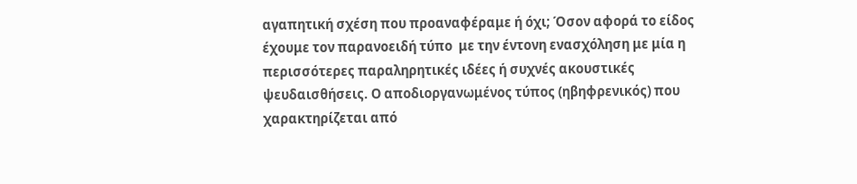αγαπητική σχέση που προαναφέραμε ή όχι; Όσον αφορά το είδος έχουμε τον παρανοειδή τύπο  με την έντονη ενασχόληση με μία η περισσότερες παραληρητικές ιδέες ή συχνές ακουστικές ψευδαισθήσεις. Ο αποδιοργανωμένος τύπος (ηβηφρενικός) που χαρακτηρίζεται από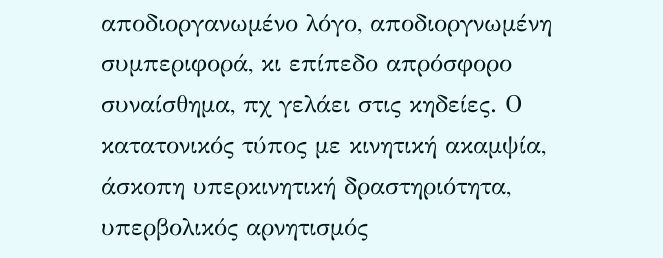αποδιοργανωμένο λόγο, αποδιοργνωμένη συμπεριφορά, κι επίπεδο απρόσφορο συναίσθημα, πχ γελάει στις κηδείες. Ο κατατονικός τύπος με κινητική ακαμψία, άσκοπη υπερκινητική δραστηριότητα, υπερβολικός αρνητισμός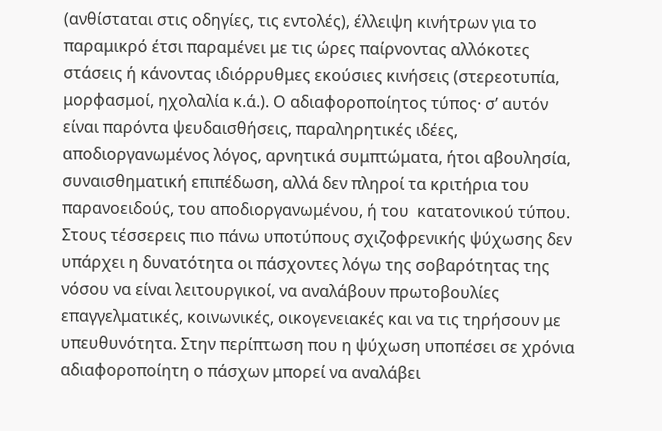(ανθίσταται στις οδηγίες, τις εντολές), έλλειψη κινήτρων για το παραμικρό έτσι παραμένει με τις ώρες παίρνοντας αλλόκοτες στάσεις ή κάνοντας ιδιόρρυθμες εκούσιες κινήσεις (στερεοτυπία, μορφασμοί, ηχολαλία κ.ά.). Ο αδιαφοροποίητος τύπος· σ’ αυτόν είναι παρόντα ψευδαισθήσεις, παραληρητικές ιδέες, αποδιοργανωμένος λόγος, αρνητικά συμπτώματα, ήτοι αβουλησία, συναισθηματική επιπέδωση, αλλά δεν πληροί τα κριτήρια του παρανοειδούς, του αποδιοργανωμένου, ή του  κατατονικού τύπου. Στους τέσσερεις πιο πάνω υποτύπους σχιζοφρενικής ψύχωσης δεν υπάρχει η δυνατότητα οι πάσχοντες λόγω της σοβαρότητας της νόσου να είναι λειτουργικοί, να αναλάβουν πρωτοβουλίες επαγγελματικές, κοινωνικές, οικογενειακές και να τις τηρήσουν με υπευθυνότητα. Στην περίπτωση που η ψύχωση υποπέσει σε χρόνια αδιαφοροποίητη ο πάσχων μπορεί να αναλάβει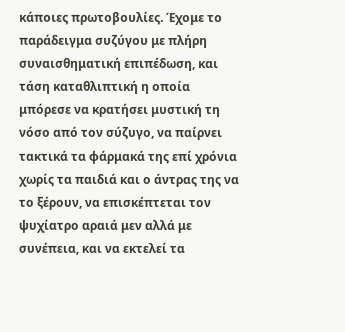κάποιες πρωτοβουλίες. Έχομε το παράδειγμα συζύγου με πλήρη συναισθηματική επιπέδωση, και τάση καταθλιπτική η οποία μπόρεσε να κρατήσει μυστική τη νόσο από τον σύζυγο, να παίρνει τακτικά τα φάρμακά της επί χρόνια χωρίς τα παιδιά και ο άντρας της να το ξέρουν, να επισκέπτεται τον ψυχίατρο αραιά μεν αλλά με συνέπεια, και να εκτελεί τα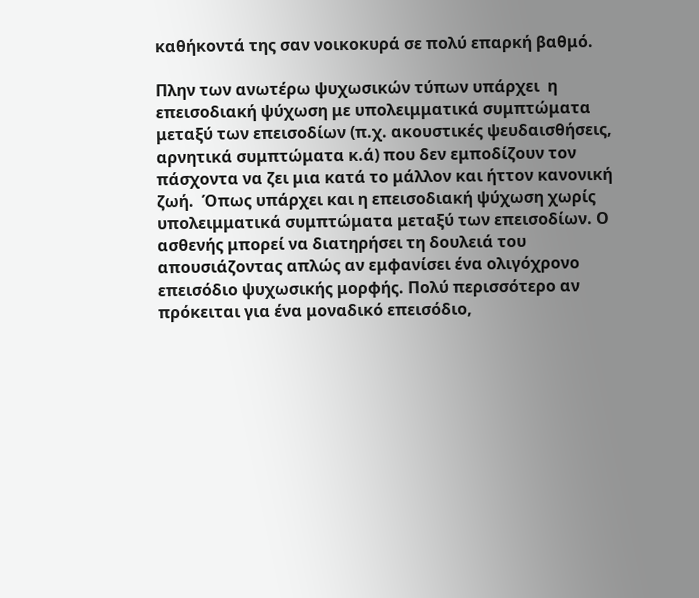καθήκοντά της σαν νοικοκυρά σε πολύ επαρκή βαθμό.

Πλην των ανωτέρω ψυχωσικών τύπων υπάρχει  η επεισοδιακή ψύχωση με υπολειμματικά συμπτώματα μεταξύ των επεισοδίων (π.χ. ακουστικές ψευδαισθήσεις, αρνητικά συμπτώματα κ.ά) που δεν εμποδίζουν τον πάσχοντα να ζει μια κατά το μάλλον και ήττον κανονική ζωή.  Όπως υπάρχει και η επεισοδιακή ψύχωση χωρίς υπολειμματικά συμπτώματα μεταξύ των επεισοδίων. Ο ασθενής μπορεί να διατηρήσει τη δουλειά του απουσιάζοντας απλώς αν εμφανίσει ένα ολιγόχρονο επεισόδιο ψυχωσικής μορφής. Πολύ περισσότερο αν πρόκειται για ένα μοναδικό επεισόδιο,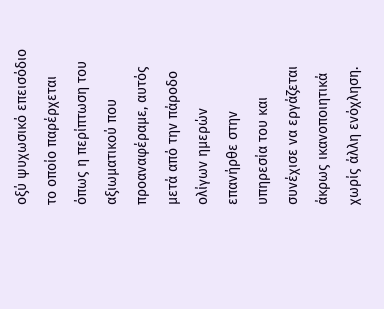οξύ ψυχωσικό επεισόδιο το οποίο παρέρχεται όπως η περίπτωση του αξιωματικού που προαναφέραμε, αυτός μετά από την πάροδο ολίγων ημερών επανήρθε στην υπηρεσία του και συνέχισε να εργάζεται άκρως ικανοποιητικά χωρίς άλλη ενόχληση.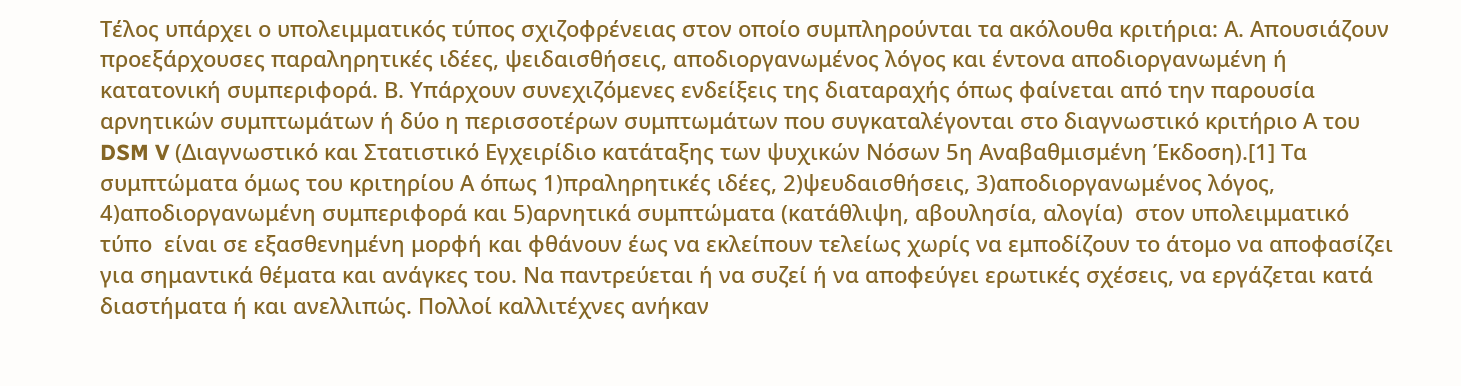Τέλος υπάρχει ο υπολειμματικός τύπος σχιζοφρένειας στον οποίο συμπληρούνται τα ακόλουθα κριτήρια: Α. Απουσιάζουν προεξάρχουσες παραληρητικές ιδέες, ψειδαισθήσεις, αποδιοργανωμένος λόγος και έντονα αποδιοργανωμένη ή κατατονική συμπεριφορά. Β. Υπάρχουν συνεχιζόμενες ενδείξεις της διαταραχής όπως φαίνεται από την παρουσία αρνητικών συμπτωμάτων ή δύο η περισσοτέρων συμπτωμάτων που συγκαταλέγονται στο διαγνωστικό κριτήριο Α του DSM V (Διαγνωστικό και Στατιστικό Εγχειρίδιο κατάταξης των ψυχικών Νόσων 5η Αναβαθμισμένη Έκδοση).[1] Τα συμπτώματα όμως του κριτηρίου Α όπως 1)πραληρητικές ιδέες, 2)ψευδαισθήσεις, 3)αποδιοργανωμένος λόγος, 4)αποδιοργανωμένη συμπεριφορά και 5)αρνητικά συμπτώματα (κατάθλιψη, αβουλησία, αλογία)  στον υπολειμματικό τύπο  είναι σε εξασθενημένη μορφή και φθάνουν έως να εκλείπουν τελείως χωρίς να εμποδίζουν το άτομο να αποφασίζει για σημαντικά θέματα και ανάγκες του. Να παντρεύεται ή να συζεί ή να αποφεύγει ερωτικές σχέσεις, να εργάζεται κατά διαστήματα ή και ανελλιπώς. Πολλοί καλλιτέχνες ανήκαν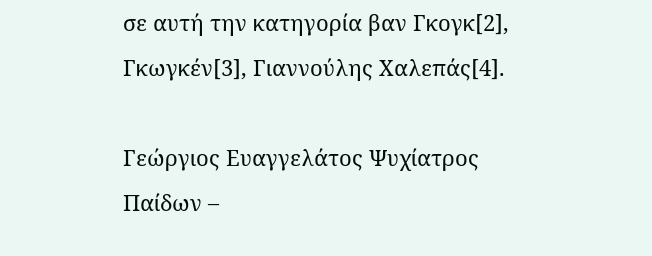σε αυτή την κατηγορία βαν Γκογκ[2], Γκωγκέν[3], Γιαννούλης Χαλεπάς[4].

Γεώργιος Ευαγγελάτος Ψυχίατρος Παίδων –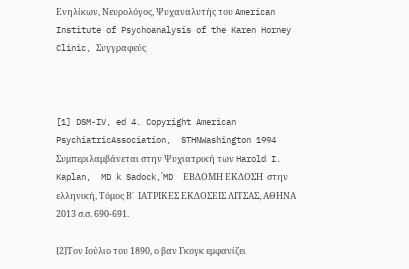Ενηλίκων, Νευρολόγος, Ψυχαναλυτής του American Institute of Psychoanalysis of the Karen Horney Clinic, Συγγραφεύς



[1] DSM-IV, ed 4. Copyright American PsychiatricAssociation,  STHNWashington 1994 Συμπεριλαμβάνεται στην Ψυχιατρική των Harold I. Kaplan,  MD k Sadock,΄MD  ΕΒΔΟΜΗ ΕΚΔΟΣΗ  στην  ελληνική, Τόμος Β΄  ΙΑΤΡΙΚΕΣ ΕΚΔΟΣΕΙΣ ΛΙΤΣΑΣ, ΑΘΗΝΑ 2013 σ.σ. 690-691.

[2]Τον Ιούλιο του 1890, ο βαν Γκογκ εμφανίζει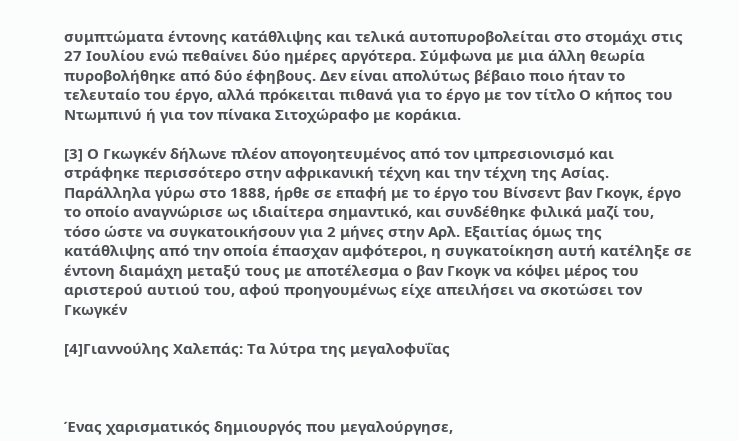συμπτώματα έντονης κατάθλιψης και τελικά αυτοπυροβολείται στο στομάχι στις 27 Ιουλίου ενώ πεθαίνει δύο ημέρες αργότερα. Σύμφωνα με μια άλλη θεωρία πυροβολήθηκε από δύο έφηβους. Δεν είναι απολύτως βέβαιο ποιο ήταν το τελευταίο του έργο, αλλά πρόκειται πιθανά για το έργο με τον τίτλο Ο κήπος του Ντωμπινύ ή για τον πίνακα Σιτοχώραφο με κοράκια.

[3] Ο Γκωγκέν δήλωνε πλέον απογοητευμένος από τον ιμπρεσιονισμό και στράφηκε περισσότερο στην αφρικανική τέχνη και την τέχνη της Ασίας. Παράλληλα γύρω στο 1888, ήρθε σε επαφή με το έργο του Βίνσεντ βαν Γκογκ, έργο το οποίο αναγνώρισε ως ιδιαίτερα σημαντικό, και συνδέθηκε φιλικά μαζί του, τόσο ώστε να συγκατοικήσουν για 2 μήνες στην Αρλ. Εξαιτίας όμως της κατάθλιψης από την οποία έπασχαν αμφότεροι, η συγκατοίκηση αυτή κατέληξε σε έντονη διαμάχη μεταξύ τους με αποτέλεσμα ο βαν Γκογκ να κόψει μέρος του αριστερού αυτιού του, αφού προηγουμένως είχε απειλήσει να σκοτώσει τον Γκωγκέν

[4]Γιαννούλης Χαλεπάς: Τα λύτρα της μεγαλοφυΐας



Ένας χαρισματικός δημιουργός που μεγαλούργησε,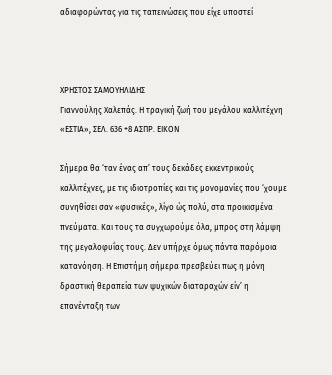αδιαφορώντας για τις ταπεινώσεις που είχε υποστεί



ΧΡΗΣΤΟΣ ΣΑΜΟΥΗΛΙΔΗΣ
Γιαννούλης Χαλεπάς. Η τραγική ζωή του μεγάλου καλλιτέχνη
«ΕΣΤΙΑ», ΣΕΛ. 636 +8 ΑΣΠΡ. ΕΙΚΟΝ

Σήμερα θα ‘ταν ένας απ’ τους δεκάδες εκκεντρικούς καλλιτέχνες, με τις ιδιοτροπίες και τις μονομανίες που ‘χουμε συνηθίσει σαν «φυσικές», λίγο ώς πολύ, στα προικισμένα πνεύματα. Και τους τα συγχωρούμε όλα, μπρος στη λάμψη της μεγαλοφυΐας τους. Δεν υπήρχε όμως πάντα παρόμοια κατανόηση. Η Επιστήμη σήμερα πρεσβεύει πως η μόνη δραστική θεραπεία των ψυχικών διαταραχών είν’ η επανένταξη των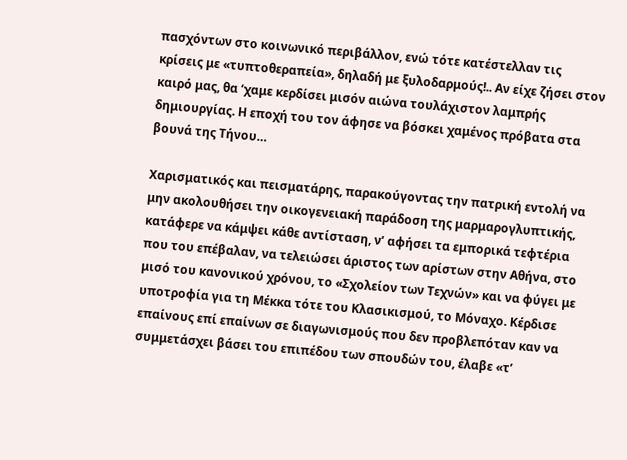πασχόντων στο κοινωνικό περιβάλλον, ενώ τότε κατέστελλαν τις κρίσεις με «τυπτοθεραπεία», δηλαδή με ξυλοδαρμούς!.. Αν είχε ζήσει στον καιρό μας, θα ‘χαμε κερδίσει μισόν αιώνα τουλάχιστον λαμπρής δημιουργίας. Η εποχή του τον άφησε να βόσκει χαμένος πρόβατα στα βουνά της Τήνου…

Χαρισματικός και πεισματάρης, παρακούγοντας την πατρική εντολή να μην ακολουθήσει την οικογενειακή παράδοση της μαρμαρογλυπτικής, κατάφερε να κάμψει κάθε αντίσταση, ν’ αφήσει τα εμπορικά τεφτέρια που του επέβαλαν, να τελειώσει άριστος των αρίστων στην Αθήνα, στο μισό του κανονικού χρόνου, το «Σχολείον των Τεχνών» και να φύγει με υποτροφία για τη Μέκκα τότε του Κλασικισμού, το Μόναχο. Κέρδισε επαίνους επί επαίνων σε διαγωνισμούς που δεν προβλεπόταν καν να συμμετάσχει βάσει του επιπέδου των σπουδών του, έλαβε «τ’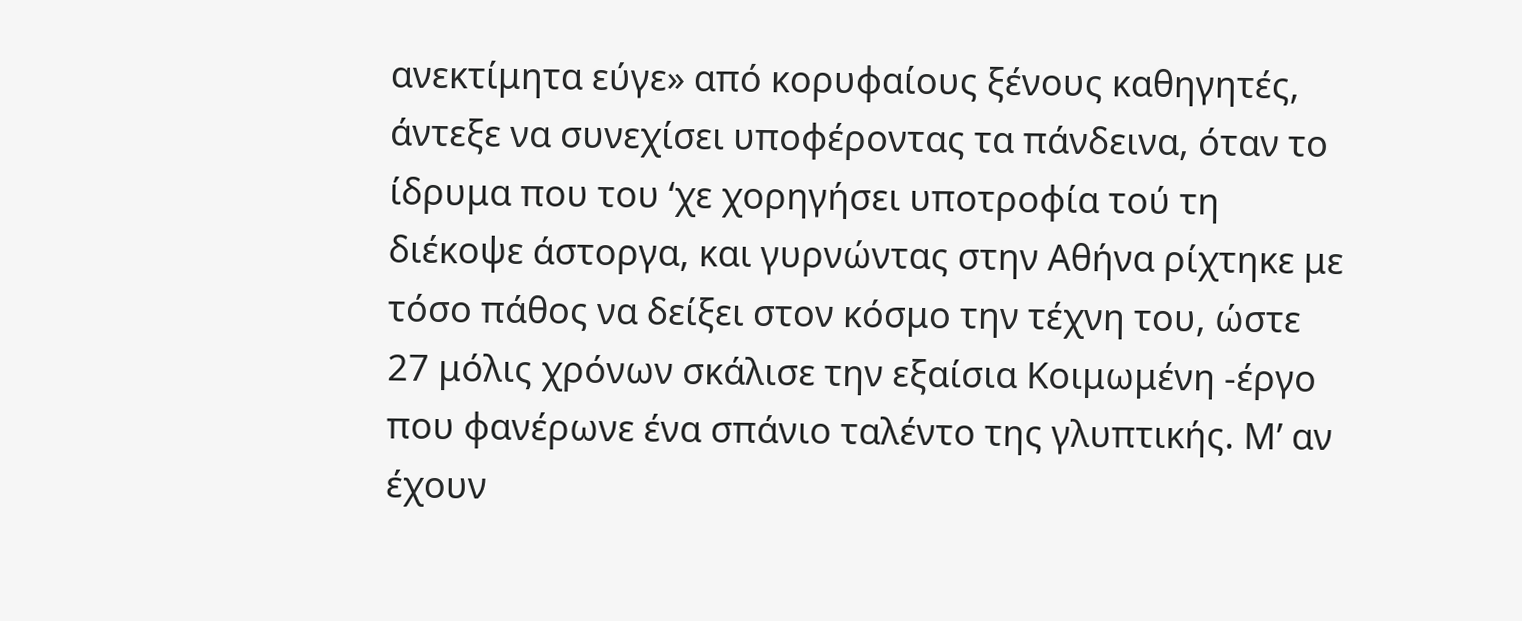ανεκτίμητα εύγε» από κορυφαίους ξένους καθηγητές, άντεξε να συνεχίσει υποφέροντας τα πάνδεινα, όταν το ίδρυμα που του ‘χε χορηγήσει υποτροφία τού τη διέκοψε άστοργα, και γυρνώντας στην Αθήνα ρίχτηκε με τόσο πάθος να δείξει στον κόσμο την τέχνη του, ώστε 27 μόλις χρόνων σκάλισε την εξαίσια Κοιμωμένη -έργο που φανέρωνε ένα σπάνιο ταλέντο της γλυπτικής. Μ’ αν έχουν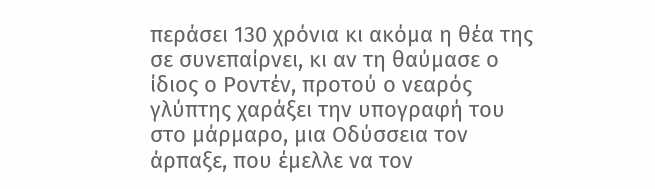περάσει 130 χρόνια κι ακόμα η θέα της σε συνεπαίρνει, κι αν τη θαύμασε ο ίδιος ο Ροντέν, προτού ο νεαρός γλύπτης χαράξει την υπογραφή του στο μάρμαρο, μια Οδύσσεια τον άρπαξε, που έμελλε να τον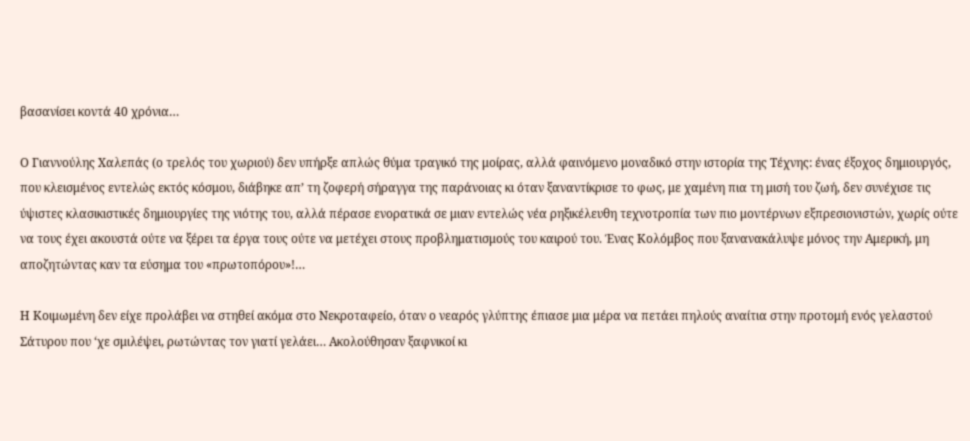βασανίσει κοντά 40 χρόνια…

Ο Γιαννούλης Χαλεπάς (ο τρελός του χωριού) δεν υπήρξε απλώς θύμα τραγικό της μοίρας, αλλά φαινόμενο μοναδικό στην ιστορία της Τέχνης: ένας έξοχος δημιουργός, που κλεισμένος εντελώς εκτός κόσμου, διάβηκε απ’ τη ζοφερή σήραγγα της παράνοιας κι όταν ξαναντίκρισε το φως, με χαμένη πια τη μισή του ζωή, δεν συνέχισε τις ύψιστες κλασικιστικές δημιουργίες της νιότης του, αλλά πέρασε ενορατικά σε μιαν εντελώς νέα ρηξικέλευθη τεχνοτροπία των πιο μοντέρνων εξπρεσιονιστών, χωρίς ούτε να τους έχει ακουστά ούτε να ξέρει τα έργα τους ούτε να μετέχει στους προβληματισμούς του καιρού του. Ένας Κολόμβος που ξανανακάλυψε μόνος την Αμερική, μη αποζητώντας καν τα εύσημα του «πρωτοπόρου»!…

Η Κοιμωμένη δεν είχε προλάβει να στηθεί ακόμα στο Νεκροταφείο, όταν ο νεαρός γλύπτης έπιασε μια μέρα να πετάει πηλούς αναίτια στην προτομή ενός γελαστού Σάτυρου που ‘χε σμιλέψει, ρωτώντας τον γιατί γελάει… Ακολούθησαν ξαφνικοί κι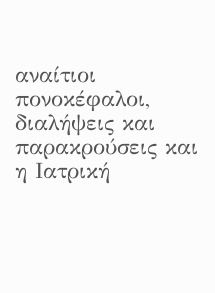αναίτιοι πονοκέφαλοι, διαλήψεις και παρακρούσεις και η Ιατρική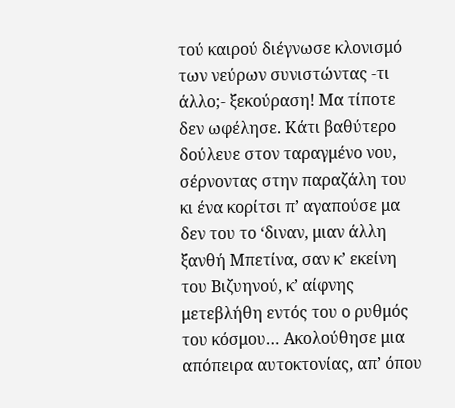τού καιρού διέγνωσε κλονισμό των νεύρων συνιστώντας -τι άλλο;- ξεκούραση! Μα τίποτε δεν ωφέλησε. Κάτι βαθύτερο δούλευε στον ταραγμένο νου, σέρνοντας στην παραζάλη του κι ένα κορίτσι π’ αγαπούσε μα δεν του το ‘διναν, μιαν άλλη ξανθή Μπετίνα, σαν κ’ εκείνη του Βιζυηνού, κ’ αίφνης μετεβλήθη εντός του ο ρυθμός του κόσμου… Ακολούθησε μια απόπειρα αυτοκτονίας, απ’ όπου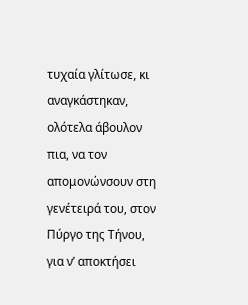τυχαία γλίτωσε, κι αναγκάστηκαν, ολότελα άβουλον πια, να τον απομονώνσουν στη γενέτειρά του, στον Πύργο της Τήνου, για ν’ αποκτήσει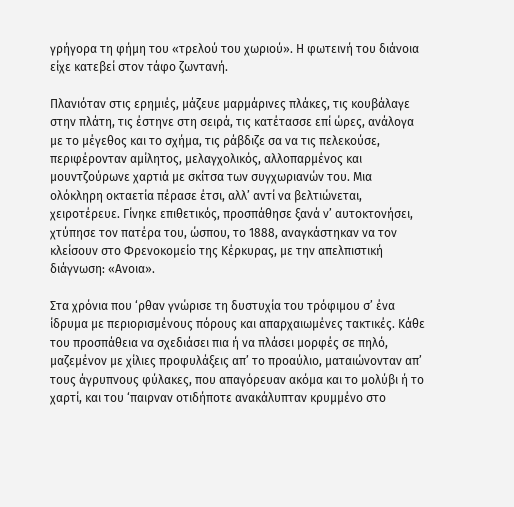γρήγορα τη φήμη του «τρελού του χωριού». Η φωτεινή του διάνοια είχε κατεβεί στον τάφο ζωντανή.

Πλανιόταν στις ερημιές, μάζευε μαρμάρινες πλάκες, τις κουβάλαγε στην πλάτη, τις έστηνε στη σειρά, τις κατέτασσε επί ώρες, ανάλογα με το μέγεθος και το σχήμα, τις ράβδιζε σα να τις πελεκούσε, περιφέρονταν αμίλητος, μελαγχολικός, αλλοπαρμένος και μουντζούρωνε χαρτιά με σκίτσα των συγχωριανών του. Μια ολόκληρη οκταετία πέρασε έτσι, αλλ’ αντί να βελτιώνεται, χειροτέρευε. Γίνηκε επιθετικός, προσπάθησε ξανά ν’ αυτοκτονήσει, χτύπησε τον πατέρα του, ώσπου, το 1888, αναγκάστηκαν να τον κλείσουν στο Φρενοκομείο της Κέρκυρας, με την απελπιστική διάγνωση: «Ανοια».

Στα χρόνια που ‘ρθαν γνώρισε τη δυστυχία του τρόφιμου σ’ ένα ίδρυμα με περιορισμένους πόρους και απαρχαιωμένες τακτικές. Κάθε του προσπάθεια να σχεδιάσει πια ή να πλάσει μορφές σε πηλό, μαζεμένον με χίλιες προφυλάξεις απ’ το προαύλιο, ματαιώνονταν απ’ τους άγρυπνους φύλακες, που απαγόρευαν ακόμα και το μολύβι ή το χαρτί, και του ‘παιρναν οτιδήποτε ανακάλυπταν κρυμμένο στο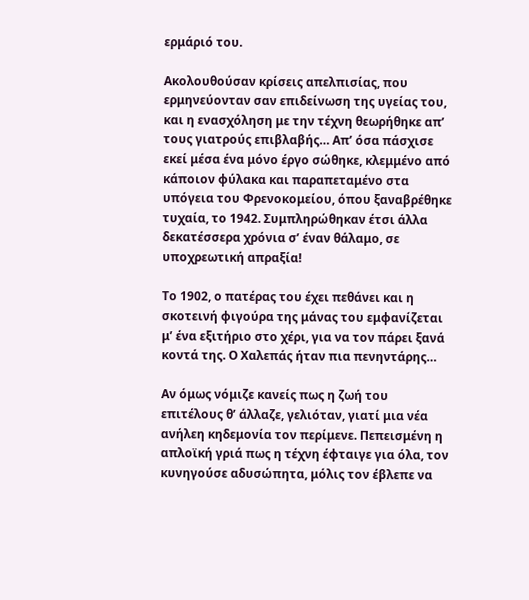ερμάριό του.

Ακολουθούσαν κρίσεις απελπισίας, που ερμηνεύονταν σαν επιδείνωση της υγείας του, και η ενασχόληση με την τέχνη θεωρήθηκε απ’ τους γιατρούς επιβλαβής… Απ’ όσα πάσχισε εκεί μέσα ένα μόνο έργο σώθηκε, κλεμμένο από κάποιον φύλακα και παραπεταμένο στα υπόγεια του Φρενοκομείου, όπου ξαναβρέθηκε τυχαία, το 1942. Συμπληρώθηκαν έτσι άλλα δεκατέσσερα χρόνια σ’ έναν θάλαμο, σε υποχρεωτική απραξία!

Το 1902, ο πατέρας του έχει πεθάνει και η σκοτεινή φιγούρα της μάνας του εμφανίζεται μ’ ένα εξιτήριο στο χέρι, για να τον πάρει ξανά κοντά της. Ο Χαλεπάς ήταν πια πενηντάρης…

Αν όμως νόμιζε κανείς πως η ζωή του επιτέλους θ’ άλλαζε, γελιόταν, γιατί μια νέα ανήλεη κηδεμονία τον περίμενε. Πεπεισμένη η απλοϊκή γριά πως η τέχνη έφταιγε για όλα, τον κυνηγούσε αδυσώπητα, μόλις τον έβλεπε να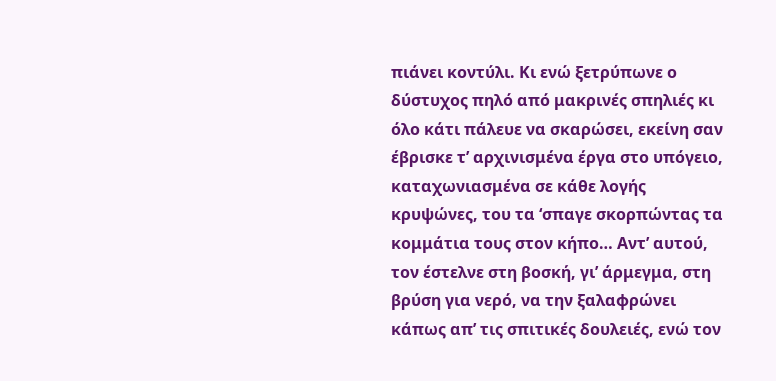πιάνει κοντύλι. Κι ενώ ξετρύπωνε ο δύστυχος πηλό από μακρινές σπηλιές κι όλο κάτι πάλευε να σκαρώσει, εκείνη σαν έβρισκε τ’ αρχινισμένα έργα στο υπόγειο, καταχωνιασμένα σε κάθε λογής κρυψώνες, του τα ‘σπαγε σκορπώντας τα κομμάτια τους στον κήπο… Αντ’ αυτού, τον έστελνε στη βοσκή, γι’ άρμεγμα, στη βρύση για νερό, να την ξαλαφρώνει κάπως απ’ τις σπιτικές δουλειές, ενώ τον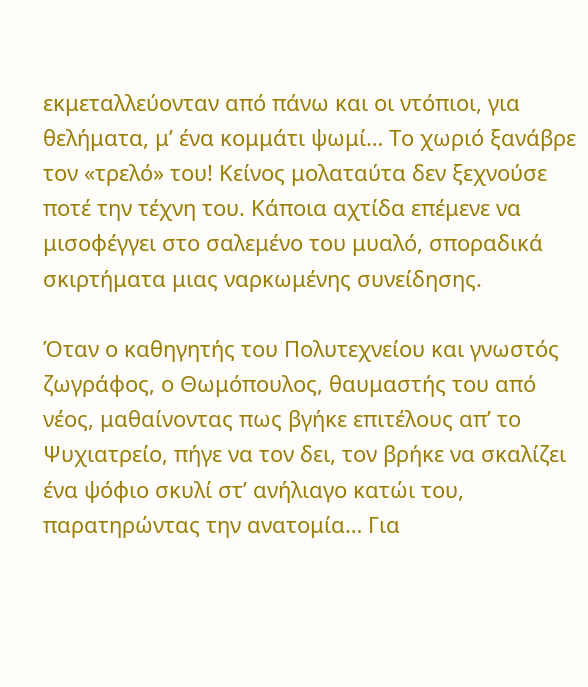εκμεταλλεύονταν από πάνω και οι ντόπιοι, για θελήματα, μ’ ένα κομμάτι ψωμί… Το χωριό ξανάβρε τον «τρελό» του! Κείνος μολαταύτα δεν ξεχνούσε ποτέ την τέχνη του. Κάποια αχτίδα επέμενε να μισοφέγγει στο σαλεμένο του μυαλό, σποραδικά σκιρτήματα μιας ναρκωμένης συνείδησης.

Όταν ο καθηγητής του Πολυτεχνείου και γνωστός ζωγράφος, ο Θωμόπουλος, θαυμαστής του από νέος, μαθαίνοντας πως βγήκε επιτέλους απ’ το Ψυχιατρείο, πήγε να τον δει, τον βρήκε να σκαλίζει ένα ψόφιο σκυλί στ’ ανήλιαγο κατώι του, παρατηρώντας την ανατομία… Για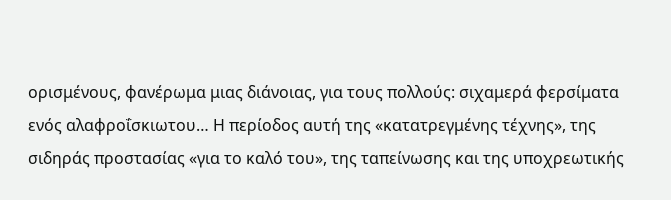ορισμένους, φανέρωμα μιας διάνοιας, για τους πολλούς: σιχαμερά φερσίματα ενός αλαφροΐσκιωτου… Η περίοδος αυτή της «κατατρεγμένης τέχνης», της σιδηράς προστασίας «για το καλό του», της ταπείνωσης και της υποχρεωτικής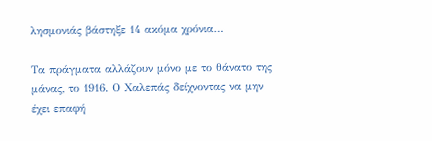λησμονιάς βάστηξε 14 ακόμα χρόνια…

Τα πράγματα αλλάζουν μόνο με το θάνατο της μάνας, το 1916. Ο Χαλεπάς δείχνοντας να μην έχει επαφή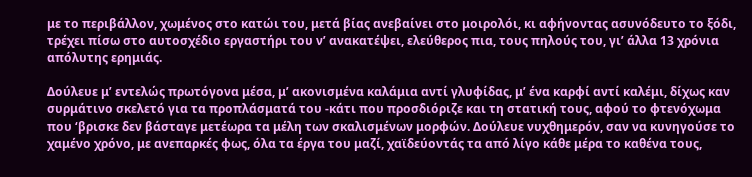με το περιβάλλον, χωμένος στο κατώι του, μετά βίας ανεβαίνει στο μοιρολόι, κι αφήνοντας ασυνόδευτο το ξόδι, τρέχει πίσω στο αυτοσχέδιο εργαστήρι του ν’ ανακατέψει, ελεύθερος πια, τους πηλούς του, γι’ άλλα 13 χρόνια απόλυτης ερημιάς.

Δούλευε μ’ εντελώς πρωτόγονα μέσα, μ’ ακονισμένα καλάμια αντί γλυφίδας, μ’ ένα καρφί αντί καλέμι, δίχως καν συρμάτινο σκελετό για τα προπλάσματά του -κάτι που προσδιόριζε και τη στατική τους, αφού το φτενόχωμα που ‘βρισκε δεν βάσταγε μετέωρα τα μέλη των σκαλισμένων μορφών. Δούλευε νυχθημερόν, σαν να κυνηγούσε το χαμένο χρόνο, με ανεπαρκές φως, όλα τα έργα του μαζί, χαϊδεύοντάς τα από λίγο κάθε μέρα το καθένα τους,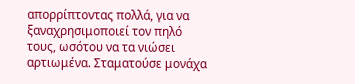απορρίπτοντας πολλά, για να ξαναχρησιμοποιεί τον πηλό τους, ωσότου να τα νιώσει αρτιωμένα. Σταματούσε μονάχα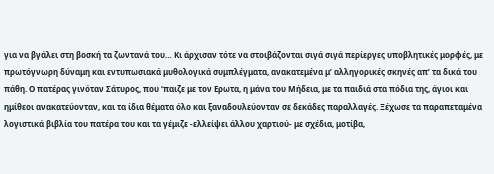για να βγάλει στη βοσκή τα ζωντανά του… Κι άρχισαν τότε να στοιβάζονται σιγά σιγά περίεργες υποβλητικές μορφές, με πρωτόγνωρη δύναμη και εντυπωσιακά μυθολογικά συμπλέγματα, ανακατεμένα μ’ αλληγορικές σκηνές απ’ τα δικά του πάθη. Ο πατέρας γινόταν Σάτυρος, που ‘παιζε με τον Ερωτα, η μάνα του Μήδεια, με τα παιδιά στα πόδια της, άγιοι και ημίθεοι ανακατεύονταν, και τα ίδια θέματα όλο και ξαναδουλεύονταν σε δεκάδες παραλλαγές. Ξέχωσε τα παραπεταμένα λογιστικά βιβλία του πατέρα του και τα γέμιζε -ελλείψει άλλου χαρτιού- με σχέδια, μοτίβα,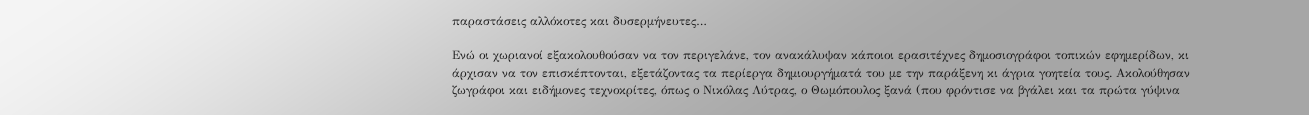παραστάσεις αλλόκοτες και δυσερμήνευτες…

Ενώ οι χωριανοί εξακολουθούσαν να τον περιγελάνε, τον ανακάλυψαν κάποιοι ερασιτέχνες δημοσιογράφοι τοπικών εφημερίδων, κι άρχισαν να τον επισκέπτονται, εξετάζοντας τα περίεργα δημιουργήματά του με την παράξενη κι άγρια γοητεία τους. Ακολούθησαν ζωγράφοι και ειδήμονες τεχνοκρίτες, όπως ο Νικόλας Λύτρας, ο Θωμόπουλος ξανά (που φρόντισε να βγάλει και τα πρώτα γύψινα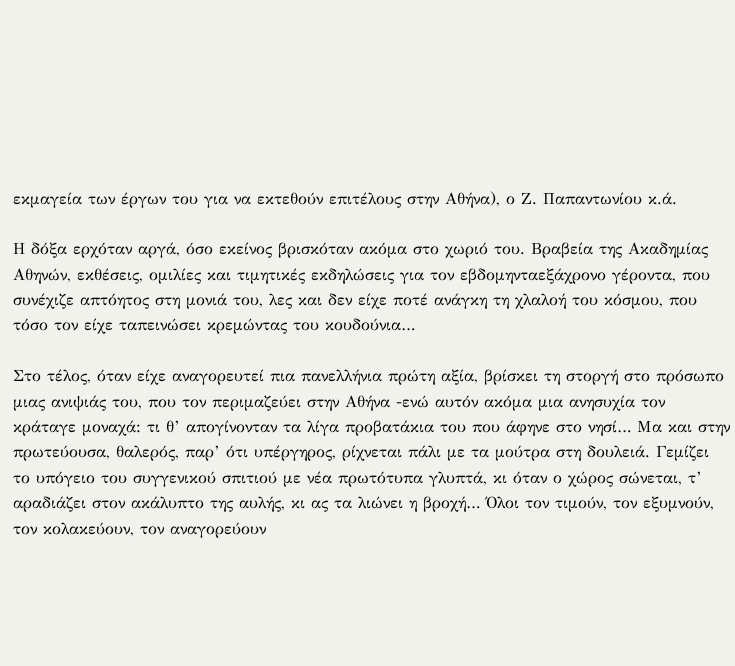εκμαγεία των έργων του για να εκτεθούν επιτέλους στην Αθήνα), ο Ζ. Παπαντωνίου κ.ά.

Η δόξα ερχόταν αργά, όσο εκείνος βρισκόταν ακόμα στο χωριό του. Βραβεία της Ακαδημίας Αθηνών, εκθέσεις, ομιλίες και τιμητικές εκδηλώσεις για τον εβδομηνταεξάχρονο γέροντα, που συνέχιζε απτόητος στη μονιά του, λες και δεν είχε ποτέ ανάγκη τη χλαλοή του κόσμου, που τόσο τον είχε ταπεινώσει κρεμώντας του κουδούνια…

Στο τέλος, όταν είχε αναγορευτεί πια πανελλήνια πρώτη αξία, βρίσκει τη στοργή στο πρόσωπο μιας ανιψιάς του, που τον περιμαζεύει στην Αθήνα -ενώ αυτόν ακόμα μια ανησυχία τον κράταγε μοναχά: τι θ’ απογίνονταν τα λίγα προβατάκια του που άφηνε στο νησί… Μα και στην πρωτεύουσα, θαλερός, παρ’ ότι υπέργηρος, ρίχνεται πάλι με τα μούτρα στη δουλειά. Γεμίζει το υπόγειο του συγγενικού σπιτιού με νέα πρωτότυπα γλυπτά, κι όταν ο χώρος σώνεται, τ’ αραδιάζει στον ακάλυπτο της αυλής, κι ας τα λιώνει η βροχή… Όλοι τον τιμούν, τον εξυμνούν, τον κολακεύουν, τον αναγορεύουν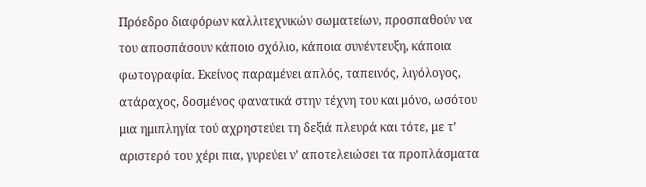Πρόεδρο διαφόρων καλλιτεχνικών σωματείων, προσπαθούν να του αποσπάσουν κάποιο σχόλιο, κάποια συνέντευξη, κάποια φωτογραφία. Εκείνος παραμένει απλός, ταπεινός, λιγόλογος, ατάραχος, δοσμένος φανατικά στην τέχνη του και μόνο, ωσότου μια ημιπληγία τού αχρηστεύει τη δεξιά πλευρά και τότε, με τ’ αριστερό του χέρι πια, γυρεύει ν’ αποτελειώσει τα προπλάσματα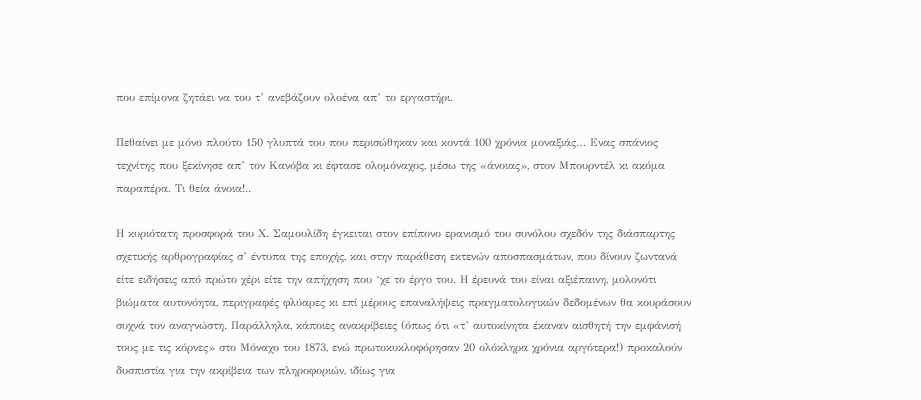που επίμονα ζητάει να του τ’ ανεβάζουν ολοένα απ’ το εργαστήρι.

Πεθαίνει με μόνο πλούτο 150 γλυπτά του που περισώθηκαν και κοντά 100 χρόνια μοναξιάς… Ενας σπάνιος τεχνίτης που ξεκίνησε απ’ τον Κανόβα κι έφτασε ολομόναχος, μέσω της «άνοιας», στον Μπουρντέλ κι ακόμα παραπέρα. Τι θεία άνοια!..

Η κυριότατη προσφορά του Χ. Σαμουλίδη έγκειται στον επίπονο ερανισμό του συνόλου σχεδόν της διάσπαρτης σχετικής αρθρογραφίας σ’ έντυπα της εποχής, και στην παράθεση εκτενών αποσπασμάτων, που δίνουν ζωντανά είτε ειδήσεις από πρώτο χέρι είτε την απήχηση που ‘χε το έργο του. Η έρευνά του είναι αξιέπαινη, μολονότι βιώματα αυτονόητα, περιγραφές φλύαρες κι επί μέρους επαναλήψεις πραγματολογικών δεδομένων θα κουράσουν συχνά τον αναγνώστη. Παράλληλα, κάποιες ανακρίβειες (όπως ότι «τ’ αυτοκίνητα έκαναν αισθητή την εμφάνισή τους με τις κόρνες» στο Μόναχο του 1873, ενώ πρωτοκυκλοφόρησαν 20 ολόκληρα χρόνια αργότερα!) προκαλούν δυσπιστία για την ακρίβεια των πληροφοριών, ιδίως για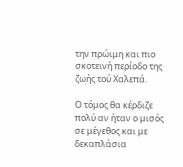την πρώιμη και πιο σκοτεινή περίοδο της ζωής τού Χαλεπά.

Ο τόμος θα κέρδιζε πολύ αν ήταν ο μισός σε μέγεθος και με δεκαπλάσια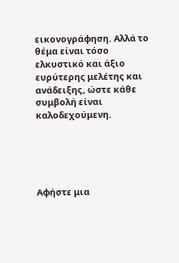εικονογράφηση. Αλλά το θέμα είναι τόσο ελκυστικό και άξιο ευρύτερης μελέτης και ανάδειξης, ώστε κάθε συμβολή είναι καλοδεχούμενη.





Αφήστε μια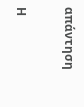απάντηση

Η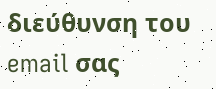διεύθυνση του email σας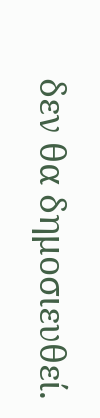δεν θα δημοσιευθεί.